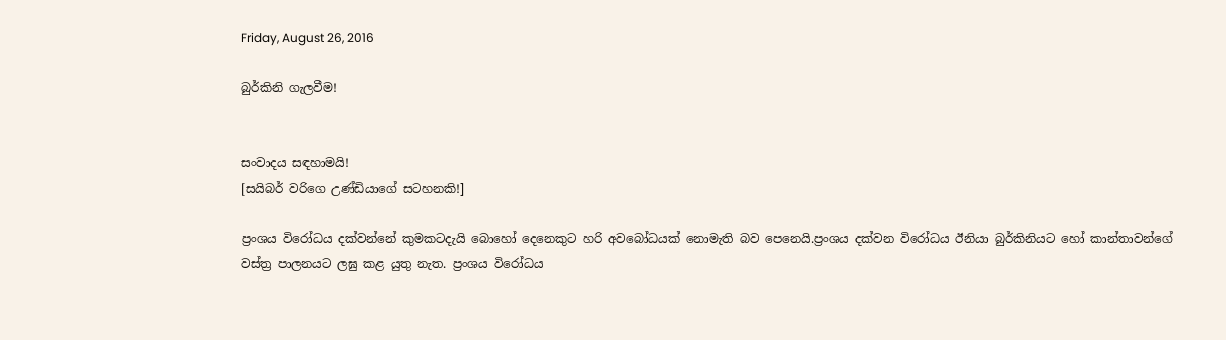Friday, August 26, 2016

බුර්කිනි ගැලවීම!


සංවාදය සඳහාමයි!
[සයිබර් වරිගෙ උණ්ඩියාගේ සටහනකි!]

ප්‍රංශය විරෝධය දක්වන්නේ කුමකටදැයි බොහෝ දෙනෙකුට හරි අවබෝධයක් නොමැති බව පෙනෙයි.ප්‍රංශය දක්වන විරෝධය ඊනියා බුර්කිනියට හෝ කාන්තාවන්ගේ වස්ත්‍ර පාලනයට ලඝු කළ යුතු නැත. ප්‍රංශය විරෝධය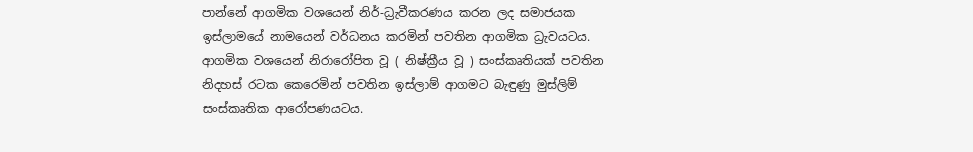පාන්නේ ආගමික වශයෙන් නිර්-ධ්‍රැවීකරණය කරන ලද සමාජයක ඉස්ලාමයේ නාමයෙන් වර්ධනය කරමින් පවතින ආගමික ධ්‍රැවයටය. ආගමික වශයෙන් නිරාරෝපිත වූ ( නිෂ්ක්‍රීය වූ ) සංස්කෘතියක් පවතින නිදහස් රටක කෙරෙමින් පවතින ඉස්ලාම් ආගමට බැඳුණු මුස්ලිම් සංස්කෘතික ආරෝපණයටය.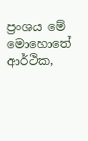ප්‍රංශය මේ මොහොතේ ආර්ථික,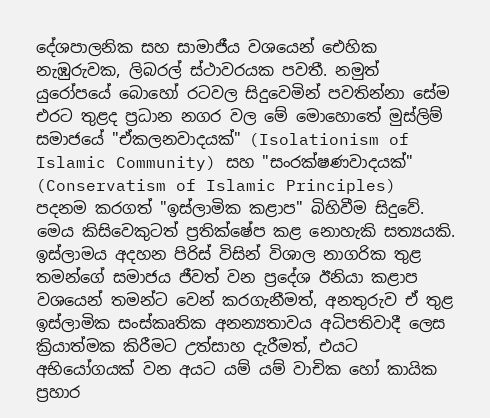දේශපාලනික සහ සාමාජීය වශයෙන් ඓහික නැඹුරුවක, ලිබරල් ස්ථාවරයක පවතී. නමුත් යුරෝපයේ බොහෝ රටවල සිදුවෙමින් පවතින්නා සේම එරට තුළද ප්‍රධාන නගර වල මේ මොහොතේ මුස්ලිම් සමාජයේ "ඒකලනවාදයක්" (Isolationism of Islamic Community) සහ "සංරක්ෂණවාදයක්" (Conservatism of Islamic Principles) පදනම කරගත් "ඉස්ලාමික කළාප" බිහිවීම සිදුවේ. මෙය කිසිවෙකුටත් ප්‍රතික්ෂේප කළ නොහැකි සත්‍යයකි.
ඉස්ලාමය අදහන පිරිස් විසින් විශාල නාගරික තුළ තමන්ගේ සමාජය ජීවත් වන ප්‍රදේශ ඊනියා කළාප වශයෙන් තමන්ට වෙන් කරගැනීමත්, අනතුරුව ඒ තුළ ඉස්ලාමික සංස්කෘතික අනන්‍යතාවය අධිපතිවාදී ලෙස ක්‍රියාත්මක කිරීමට උත්සාහ දැරීමත්, එයට අභියෝගයක් වන අයට යම් යම් වාචික හෝ කායික ප්‍රහාර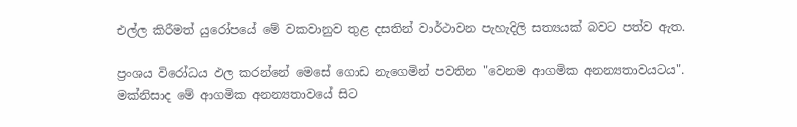එල්ල කිරීමත් යුරෝපයේ මේ වකවානුව තුළ දසතින් වාර්ථාවන පැහැදිලි සත්‍යයක් බවට පත්ව ඇත.

ප්‍රංශය විරෝධය ඵල කරන්නේ මෙසේ ගොඩ නැගෙමින් පවතින "වෙනම ආගමික අනන්‍යතාවයටය". මක්නිසාද මේ ආගමික අනන්‍යතාවයේ සිට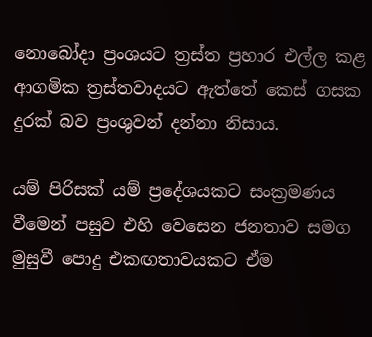නොබෝදා ප්‍රංශයට ත්‍රස්ත ප්‍රහාර එල්ල කළ ආගමික ත්‍රස්තවාදයට ඇත්තේ කෙස් ගසක දුරක් බව ප්‍රංශුවන් දන්නා නිසාය.

යම් පිරිසක් යම් ප්‍රදේශයකට සංක්‍රමණය වීමෙන් පසුව එහි වෙසෙන ජනතාව සමග මුසුවී පොදු එකඟතාවයකට ඒම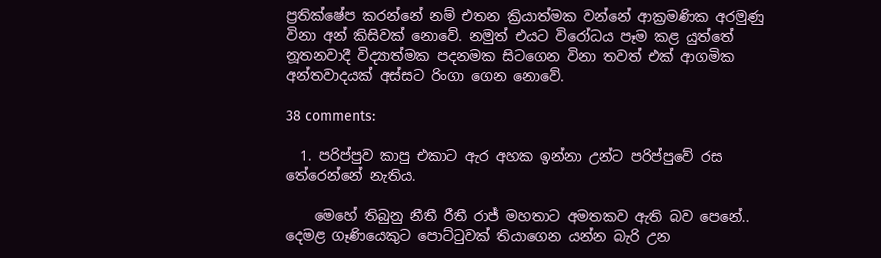ප්‍රතික්ෂේප කරන්නේ නම් එතන ක්‍රියාත්මක වන්නේ ආක්‍රමණික අරමුණු විනා අන් කිසිවක් නොවේ. නමුත් එයට විරෝධය පෑම කළ යුත්තේ නූතනවාදී විද්‍යාත්මක පදනමක සිටගෙන විනා තවත් එක් ආගමික අන්තවාදයක් අස්සට රිංගා ගෙන නොවේ.

38 comments:

  1. පරිප්පුව කාපු එකාට ඇර අහක ඉන්නා උන්ට පරිප්පුවේ රස තේරෙන්නේ නැතිය.

    මෙහේ තිබුනු නීතී රීතී රාජ් මහතාට අමතකව ඇති බව පෙනේ.. දෙමළ ගෑණියෙකුට පොට්ටුවක් තියාගෙන යන්න බැරි උන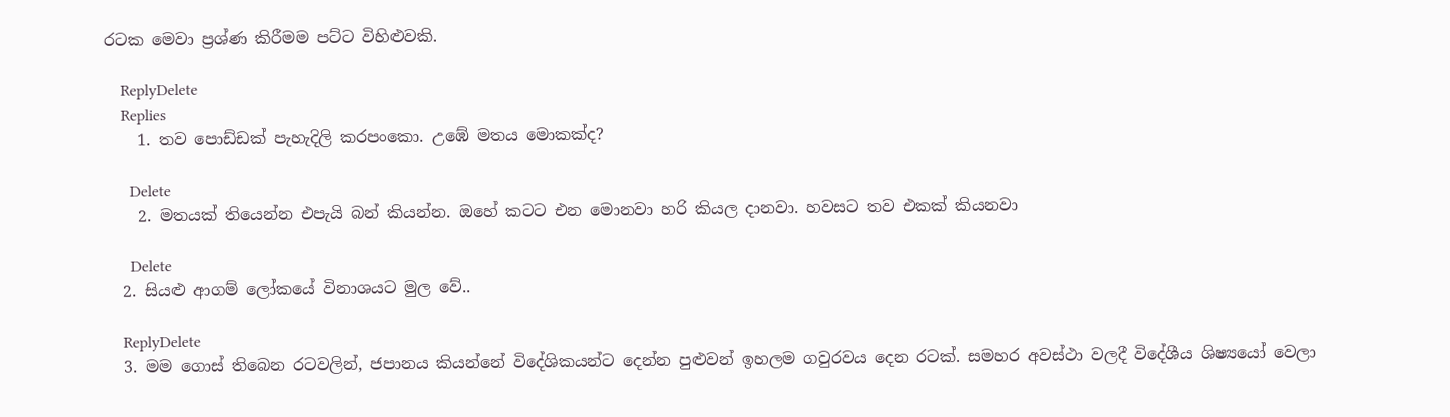රටක මෙවා ප්‍රශ්ණ කිරීමම පට්ට විහිළුවකි.

    ReplyDelete
    Replies
    1. තව පොඩ්ඩක් පැහැදිලි කරපංකො. උඹේ මතය මොකක්ද?

      Delete
    2. මතයක් තියෙන්න එපැයි බන් කියන්න. ඔහේ කටට එන මොනවා හරි කියල දානවා. හවසට තව එකක් කියනවා

      Delete
  2. සියළු ආගම් ලෝකයේ විනාශයට මුල වේ..

    ReplyDelete
  3. මම ගොස් තිබෙන රටවලින්, ජපානය කියන්නේ විදේශිකයන්ට දෙන්න පුළුවන් ඉහලම ගවුරවය දෙන රටක්. සමහර අවස්ථා වලදී විදේශීය ශිෂ්‍යයෝ වෙලා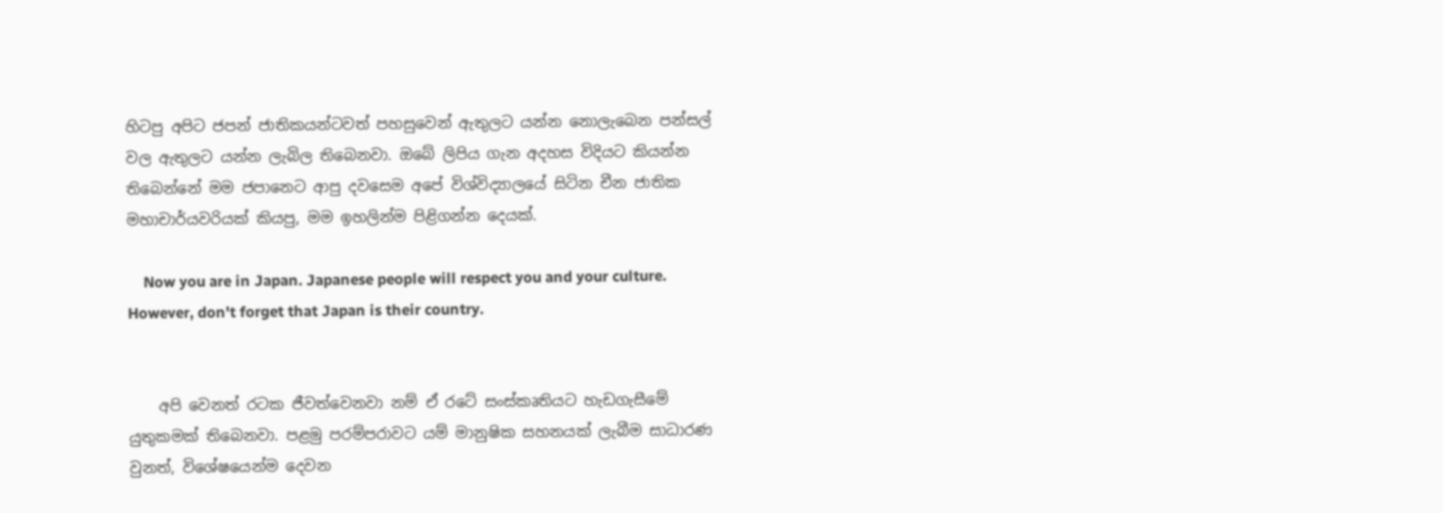හිටපු අපිට ජපන් ජාතිකයන්ටවත් පහසුවෙන් ඇතුලට යන්න නොලැබෙන පන්සල් වල ඇතුලට යන්න ලැබිල තිබෙනවා. ඔබේ ලිපිය ගැන අදහස විදියට කියන්න තිබෙන්නේ මම ජපානෙට ආපු දවසෙම අපේ විශ්විද්‍යාලයේ සිටින චීන ජාතික මහාචාර්යවරියක් කියපු, මම ඉහලින්ම පිළිගන්න දෙයක්.

    Now you are in Japan. Japanese people will respect you and your culture. However, don't forget that Japan is their country.


    අපි වෙනත් රටක ජීවත්වෙනවා නම් ඒ රටේ සංස්කෘතියට හැඩගැසීමේ යුතුකමක් තිබෙනවා. පළමු පරම්පරාවට යම් මානුෂික සහනයක් ලැබීම සාධාරණ වුනත්, විශේෂයෙන්ම දෙවන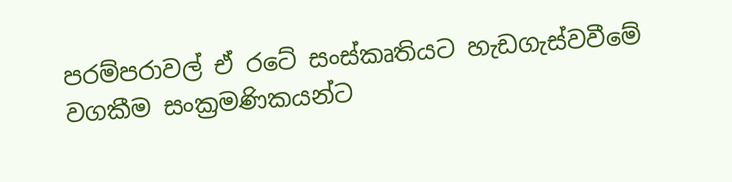පරම්පරාවල් ඒ රටේ සංස්කෘතියට හැඩගැස්වවීමේ වගකීම සංක්‍රමණිකයන්ට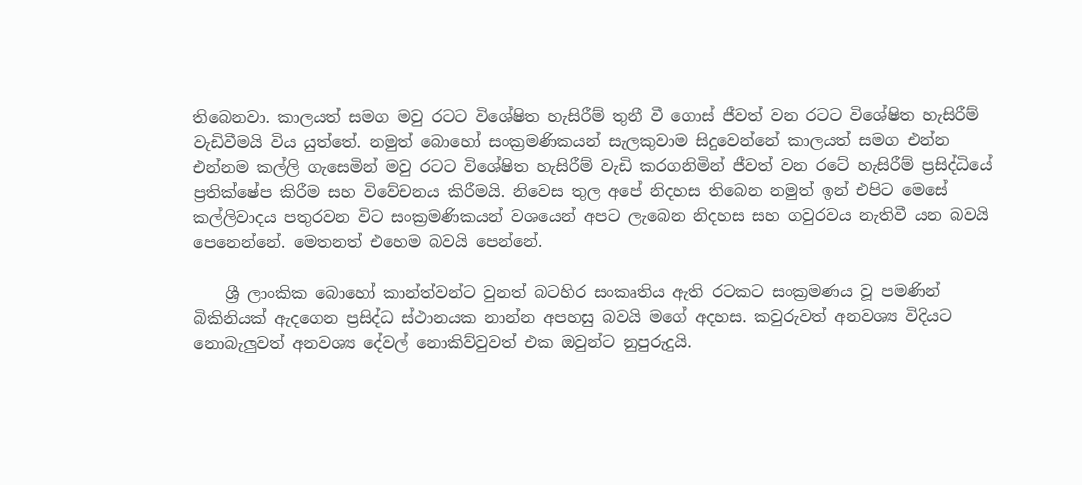තිබෙනවා. කාලයත් සමග මවු රටට විශේෂිත හැසිරීම් තුනී වී ගොස් ජීවත් වන රටට විශේෂිත හැසිරීම් වැඩිවීමයි විය යුත්තේ. නමුත් බොහෝ සංක්‍රමණිකයන් සැලකුවාම සිදුවෙන්නේ කාලයත් සමග එන්න එන්නම කල්ලි ගැසෙමින් මවු රටට විශේෂිත හැසිරීම් වැඩි කරගනිමින් ජීවත් වන රටේ හැසිරීම් ප්‍රසිද්ධියේ ප්‍රතික්ෂේප කිරීම සහ විවේචනය කිරීමයි. නිවෙස තුල අපේ නිදහස තිබෙන නමුත් ඉන් එපිට මෙසේ කල්ලිවාදය පතුරවන විට සංක්‍රමණිකයන් වශයෙන් අපට ලැබෙන නිදහස සහ ගවුරවය නැතිවී යන බවයි පෙනෙන්නේ. මෙතනත් එහෙම බවයි පෙන්නේ.

    ශ්‍රී ලාංකික බොහෝ කාන්ත්වන්ට වුනත් බටහිර සංකෘතිය ඇති රටකට සංක්‍රමණය වූ පමණින් බිකිනියක් ඇදගෙන ප්‍රසිද්ධ ස්ථානයක නාන්න අපහසු බවයි මගේ අදහස. කවුරුවත් අනවශ්‍ය විදියට නොබැලුවත් අනවශ්‍ය දේවල් නොකිව්වුවත් එක ඔවුන්ට නුපුරුදුයි.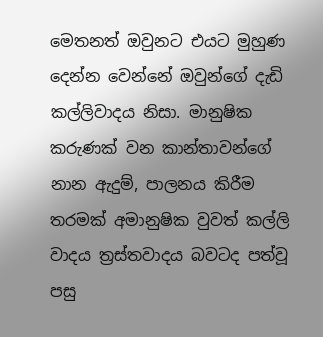මෙතනත් ඔවුනට එයට මුහුණ දෙන්න වෙන්නේ ඔවුන්ගේ දැඩි කල්ලිවාදය නිසා. මානුෂික කරුණක් වන කාන්තාවන්ගේ නාන ඇදුම්, පාලනය කිරීම තරමක් අමානුෂික වුවත් කල්ලි වාදය ත්‍රස්තවාදය බවටද පත්වූ පසු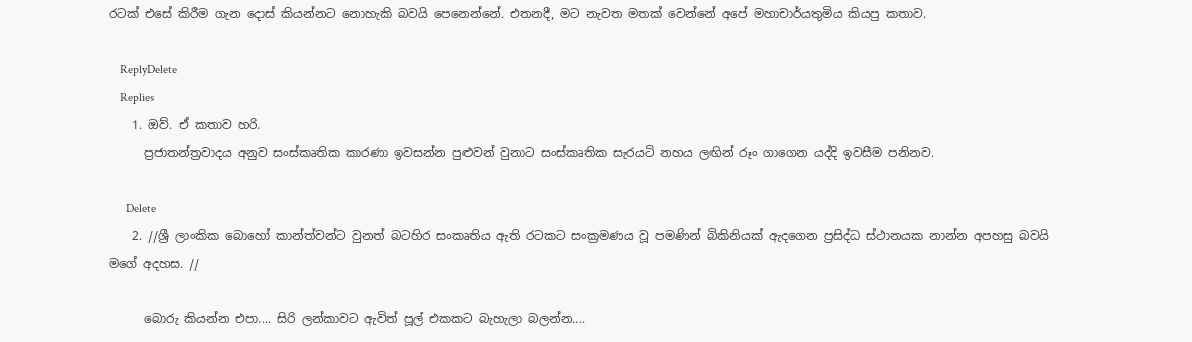රටක් එසේ කිරීම ගැන දොස් කියන්නට නොහැකි බවයි පෙනෙන්නේ. එතනදී, මට නැවත මතක් වෙන්නේ අපේ මහාචාර්යතුමිය කියපු කතාව.

    ReplyDelete
    Replies
    1. ඔව්. ඒ කතාව හරි.
      ප්‍රජාතන්ත්‍රවාදය අනුව සංස්කෘතික කාරණා ඉවසන්න පුළුවන් වුනාට සංස්කෘතික සැරයටි නහය ලඟින් රූං ගාගෙන යද්දි ඉවසීම පනිනව.

      Delete
    2. //ශ්‍රී ලාංකික බොහෝ කාන්ත්වන්ට වුනත් බටහිර සංකෘතිය ඇති රටකට සංක්‍රමණය වූ පමණින් බිකිනියක් ඇදගෙන ප්‍රසිද්ධ ස්ථානයක නාන්න අපහසු බවයි මගේ අදහස. //

      බොරු කියන්න එපා.... සිරි ලන්කාවට ඇවිත් පූල් එකකට බැහැලා බලන්න....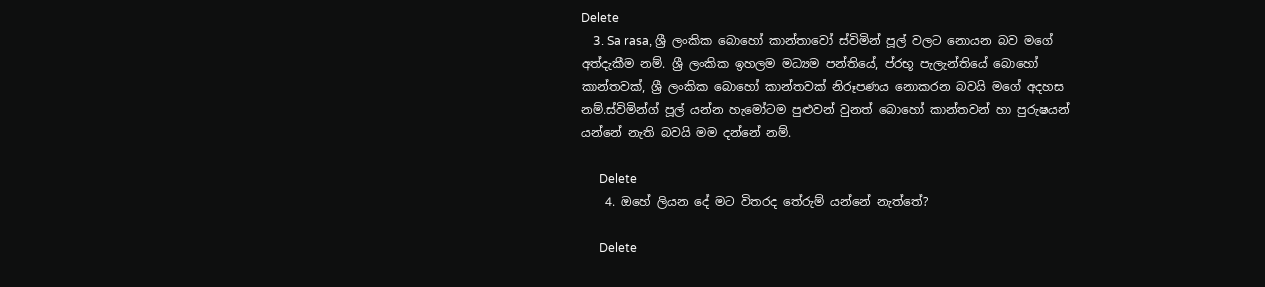Delete
    3. Sa rasa, ශ්‍රී ලංකික බොහෝ කාන්තාවෝ ස්විමින් පූල් වලට නොයන බව මගේ අත්දැකීම නම්. ශ්‍රී ලංකික ඉහලම මධ්‍යම පන්තියේ, ප්රභූ පැලැන්තියේ බොහෝ කාන්තවක්, ශ්‍රී ලංකික බොහෝ කාන්තවක් නිරූපණය නොකරන බවයි මගේ අදහස නම්.ස්විමින්ග් පූල් යන්න හැමෝටම පුළුවන් වුනත් බොහෝ කාන්තවන් හා පුරුෂයන් යන්නේ නැති බවයි මම දන්නේ නම්.

      Delete
    4. ඔහේ ලියන දේ මට විතරද තේරුම් යන්නේ නැත්තේ?

      Delete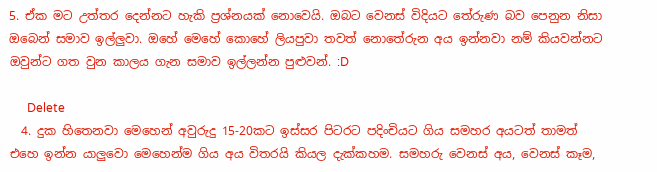5. ඒක මට උත්තර දෙන්නට හැකි ප්‍රශ්නයක් නොවෙයි. ඔබට වෙනස් විදියට තේරුණ බව පෙනුන නිසා ඔබෙන් සමාව ඉල්ලුවා. ඔහේ මෙහේ කොහේ ලියපුවා තවත් නොතේරුන අය ඉන්නවා නම් කියවන්නට ඔවුන්ට ගත වුන කාලය ගැන සමාව ඉල්ලන්න පුළුවන්. :D

      Delete
  4. දුක හිතෙනවා මෙහෙන් අවුරුදු 15-20කට ඉස්සර පිටරට පදිංචියට ගිය සමහර අයටත් තාමත් එහෙ ඉන්න යාලුවො මෙහෙන්ම ගිය අය විතරයි කියල දැක්කහම. සමහරු වෙනස් අය, වෙනස් කෑම,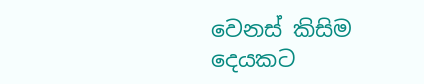වෙනස් කිසිම දෙයකට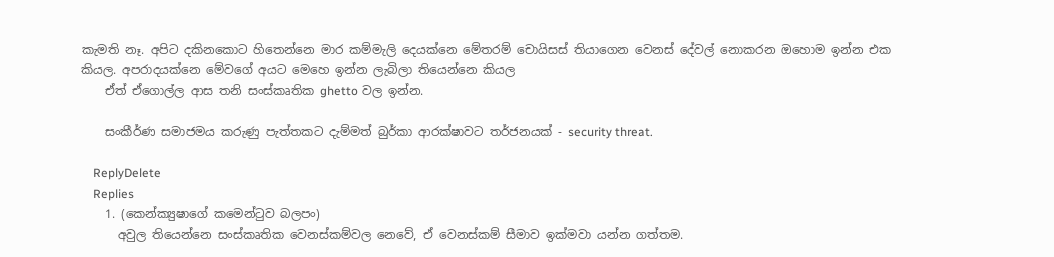කැමති නෑ. අපිට දකිනකොට හිතෙන්නෙ මාර කම්මැලි දෙයක්නෙ මේතරම් චොයිසස් තියාගෙන වෙනස් දේවල් නොකරන ඔහොම ඉන්න එක කියල. අපරාදයක්නෙ මේවගේ අයට මෙහෙ ඉන්න ලැබිලා තියෙන්නෙ කියල
    ඒත් ඒගොල්ල ආස තනි සංස්කෘතික ghetto වල ඉන්න.

    සංකීර්ණ සමාජමය කරුණු පැත්තකට දැම්මත් බුර්කා ආරක්ෂාවට තර්ජනයක් - security threat.

    ReplyDelete
    Replies
    1. (කෙන්ක්‍යුෂාගේ කමෙන්ටුව බලපං)
      අවුල තියෙන්නෙ සංස්කෘතික වෙනස්කම්වල නෙවේ, ඒ වෙනස්කම් සීමාව ඉක්මවා යන්න ගත්තම.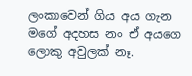ලංකාවෙන් ගිය අය ගැන මගේ අදහස නං ඒ අයගෙ ලොකු අවුලක් නෑ.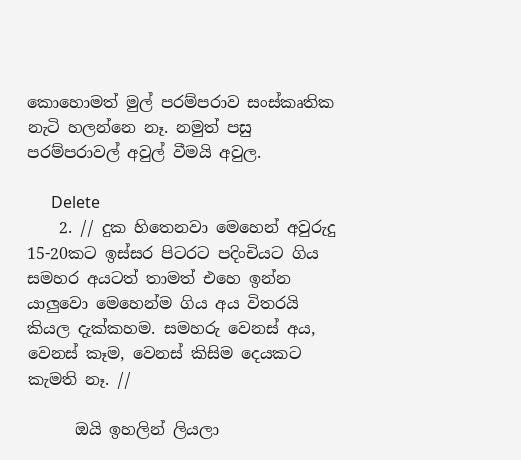කොහොමත් මුල් පරම්පරාව සංස්කෘතික නැටි හලන්නෙ නෑ. නමුත් පසු පරම්පරාවල් අවුල් වීමයි අවුල.

      Delete
    2. // දුක හිතෙනවා මෙහෙන් අවුරුදු 15-20කට ඉස්සර පිටරට පදිංචියට ගිය සමහර අයටත් තාමත් එහෙ ඉන්න යාලුවො මෙහෙන්ම ගිය අය විතරයි කියල දැක්කහම. සමහරු වෙනස් අය, වෙනස් කෑම, වෙනස් කිසිම දෙයකට කැමති නෑ. //

      ඔයි ඉහලින් ලියලා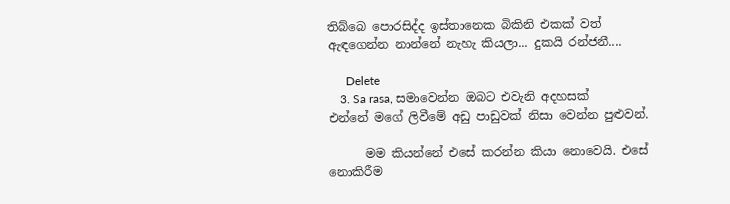තිබ්බෙ පොරසිද්ද ඉස්තානෙක බිකිනි එකක් වත් ඇඳගෙන්න නාන්නේ නැහැ කියලා... දුකයි රන්ජනී....

      Delete
    3. Sa rasa, සමාවෙන්න ඔබට එවැනි අදහසක් එන්නේ මගේ ලිවීමේ අඩු පාඩුවක් නිසා වෙන්න පුළුවන්.

      මම කියන්නේ එසේ කරන්න කියා නොවෙයි. එසේ නොකිරීම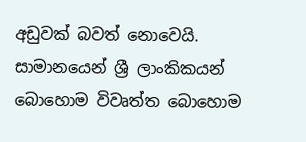අඩුවක් බවත් නොවෙයි. සාමානයෙන් ශ්‍රී ලාංකිකයන් බොහොම විවෘත්ත බොහොම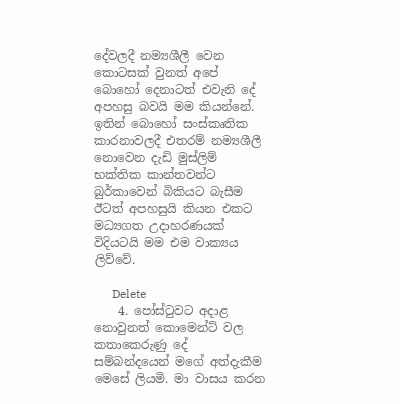දේවලදී නම්‍යශීලී වෙන කොටසක් වුනත් අපේ බොහෝ දෙනාටත් එවැනි දේ අපහසු බවයි මම කියන්නේ. ඉතින් බොහෝ සංස්කෘතික කාරනාවලදී එතරම් නම්‍යශීලී නොවෙන දැඩි මුස්ලිම් භක්තික කාන්තවන්ට බුර්කාවෙන් බිකියට බැසීම ඊටත් අපහසුයි කියන එකට මධ්‍යගත උදාහරණයක් විදියටයි මම එම වාක්‍යය ලිව්වේ.

      Delete
    4. පෝස්ටුවට අදාළ නොවුනත් කොමෙන්ට් වල කතාකෙරුණු දේ සම්බන්දයෙන් මගේ අත්දැකීම මෙසේ ලියමි. මා වාසය කරන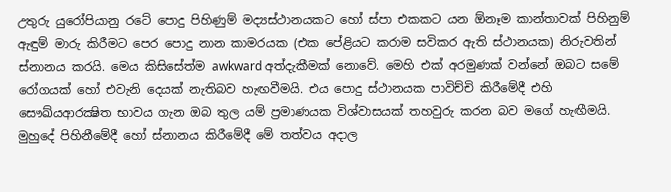උතුරු යුරෝපියානු රටේ පොදු පිහිණුම් මද්‍යස්ථානයකට හෝ ස්පා එකකට යන ඕනෑම කාන්තාවක් පිහිනුම් ඇඳුම් මාරු කිරීමට පෙර පොදු නාන කාමරයක (එක පේළියට කරාම සවිකර ඇති ස්ථානයක) නිරුවතින් ස්නානය කරයි. මෙය කිසිසේත්ම awkward අත්දැකීමක් නොවේ. මෙහි එක් අරමුණක් වන්නේ ඔබට සමේ රෝගයක් හෝ එවැනි දෙයක් නැතිබව හැඟවීමයි. එය පොදු ස්ථානයක පාවිච්චි කිරීමේදී එහි සෞඛ්යආරක්‍ෂිත භාවය ගැන ඔබ තුල යම් ප්‍රමාණයක විශ්වාසයක් තහවුරු කරන බව මගේ හැඟීමයි. මුහුදේ පිහිනීමේදී හෝ ස්නානය කිරීමේදී මේ තත්වය අදාල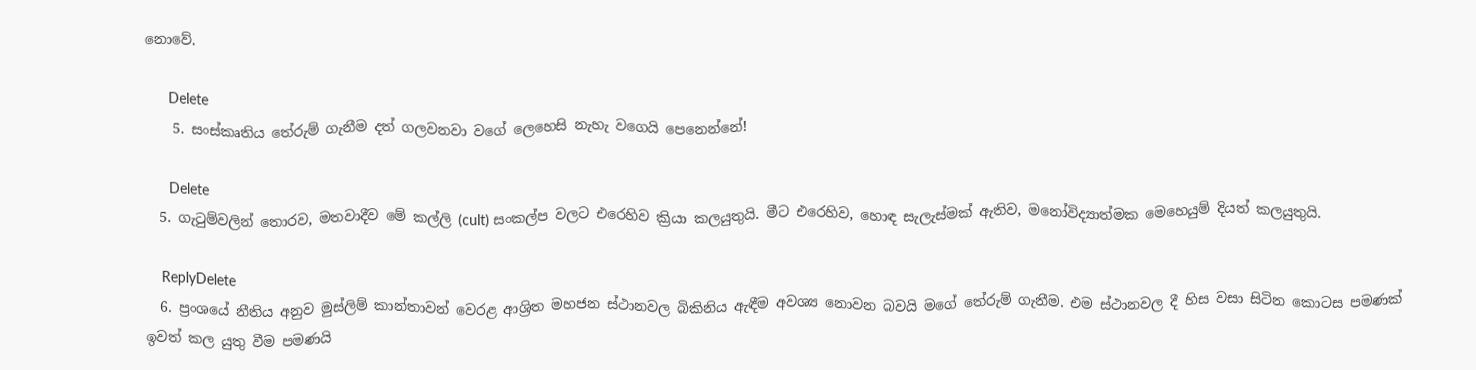නොවේ.

      Delete
    5. සංස්කෘතිය තේරුම් ගැනීම දත් ගලවනවා වගේ ලෙහෙසි නැහැ වගෙයි පෙනෙන්නේ!

      Delete
  5. ගැටුම්වලින් තොරව, මතවාදීව මේ කල්ලි (cult) සංකල්ප වලට එරෙහිව ක්‍රියා කලයුතුයි. මීට එරෙහිව, හොඳ සැලැස්මක් ඇතිව, මනෝවිද්‍යාත්මක මෙහෙයුම් දියත් කලයුතුයි.

    ReplyDelete
  6. ප්‍රංශයේ නීතිය අනුව මුස්ලිම් කාන්තාවන් වෙරළ ආශ්‍රිත මහජන ස්ථානවල බිකිනිය ඇඳීම අවශ්‍ය නොවන බවයි මගේ තේරුම් ගැනීම. එම ස්ථානවල දී හිස වසා සිටින කොටස පමණක් ඉවත් කල යුතු වීම පමණයි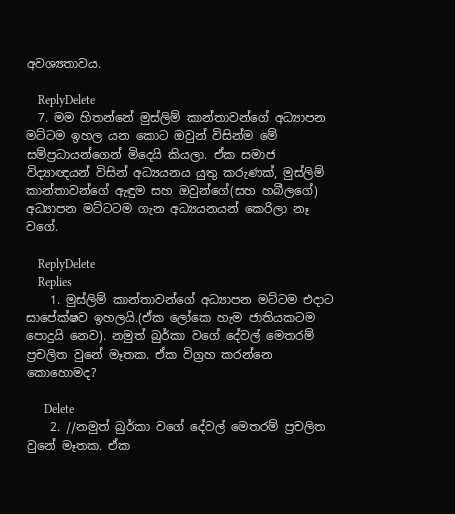අවශ්‍යතාවය.

    ReplyDelete
  7. මම හිතන්නේ මුස්ලිම් කාන්තාවන්ගේ අධ්‍යාපන මට්ටම ඉහල යන කොට ඔවුන් විසින්ම මේ සම්ප්‍රධායන්ගෙන් මිදෙයි කියලා. ඒක සමාජ විද්‍යාඥයන් විසින් අධ්‍යයනය යුතු කරුණක්, මුස්ලිම් කාන්තාවන්ගේ ඇඳුම සහ ඔවුන්ගේ(සහ හබීලගේ) අධ්‍යාපන මට්ටටම ගැන අධ්‍යයනයන් කෙරිලා නෑ වගේ.

    ReplyDelete
    Replies
    1. මුස්ලිම් කාන්තාවන්ගේ අධ්‍යාපන මට්ටම එදාට සාපේක්ෂව ඉහලයි.(ඒක ලෝකෙ හැම ජාතියකටම පොදුයි නෙව). නමුත් බුර්කා වගේ දේවල් මෙතරම් ප්‍රචලිත වුනේ මෑතක. ඒක විග්‍රහ කරන්නෙ කොහොමද?

      Delete
    2. //නමුත් බුර්කා වගේ දේවල් මෙතරම් ප්‍රචලිත වුනේ මෑතක. ඒක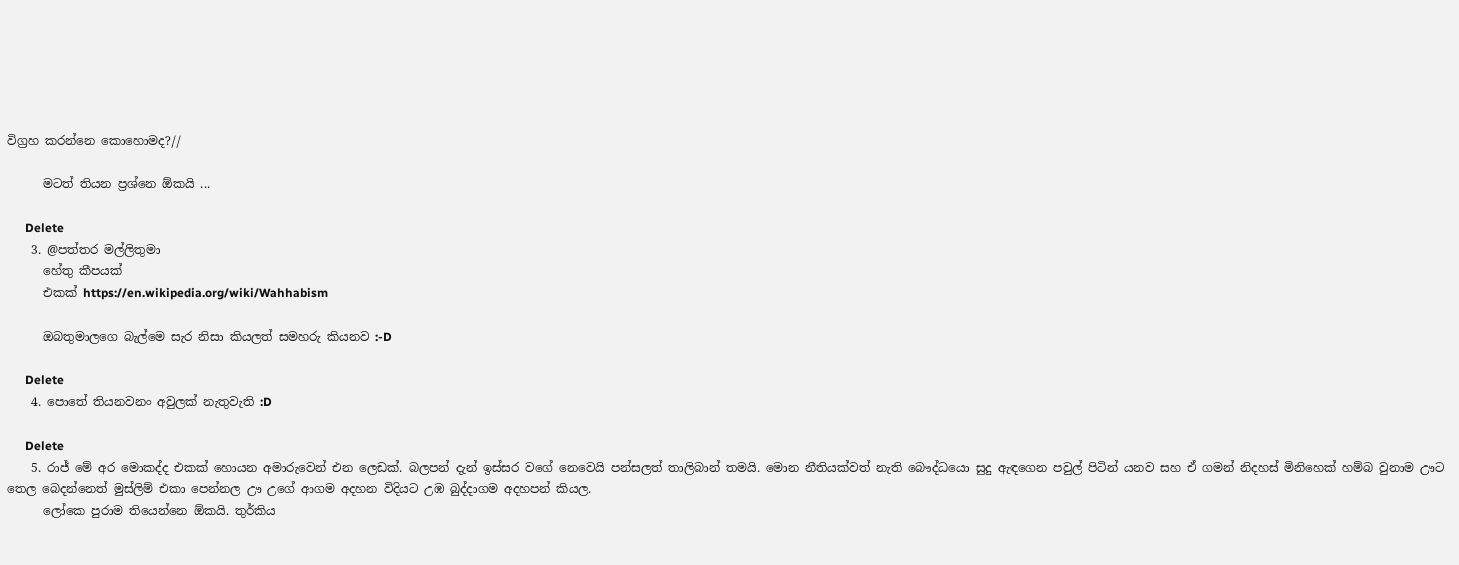විග්‍රහ කරන්නෙ කොහොමද?//

      මටත් තියන ප්‍රශ්නෙ ඕකයි ...

      Delete
    3. @පත්තර මල්ලිතුමා
      හේතු කීපයක්
      එකක් https://en.wikipedia.org/wiki/Wahhabism

      ඔබතුමාලගෙ බැල්මෙ සැර නිසා කියලත් සමහරු කියනව :-D

      Delete
    4. පොතේ තියනවනං අවුලක් නැතුවැති :D

      Delete
    5. රාජ් මේ අර මොකද්ද එකක් හොයන අමාරුවෙන් එන ලෙඩක්. බලපන් දැන් ඉස්සර වගේ නෙවෙයි පන්සලත් තාලිබාන් තමයි. මොන නීතියක්වත් නැති බෞද්ධයො සුදු ඇඳගෙන පවුල් පිටින් යනව සහ ඒ ගමන් නිදහස් මිනිහෙක් හම්බ වුනාම ඌට තෙල බෙදන්නෙත් මුස්ලිම් එකා පෙන්නල ඌ උගේ ආගම අදහන විදියට උඹ බුද්දාගම අදහපන් කියල.
      ලෝකෙ පුරාම තියෙන්නෙ ඕකයි. තුර්කිය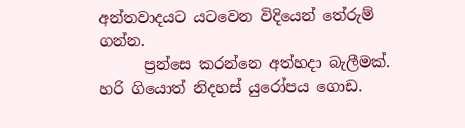අන්තවාදයට යටවෙන විදියෙන් තේරුම් ගන්න.
      ප්‍රන්සෙ කරන්නෙ අත්හදා බැලීමක්. හරි ගියොත් නිදහස් යුරෝපය ගොඩ.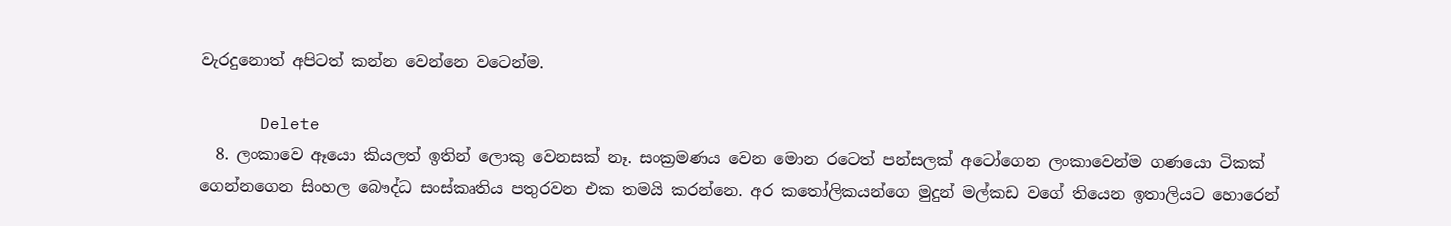වැරදුනොත් අපිටත් කන්න වෙන්නෙ වටෙන්ම.

      Delete
  8. ලංකාවෙ ඈයො කියලත් ඉතින් ලොකු වෙනසක් නෑ. සංක්‍රමණය වෙන මොන රටෙත් පන්සලක් අටෝගෙන ලංකාවෙන්ම ගණයො ටිකක් ගෙන්නගෙන සිංහල බෞද්ධ සංස්කෘතිය පතුරවන එක තමයි කරන්නෙ. අර කතෝලිකයන්ගෙ මුදුන් මල්කඩ වගේ තියෙන ඉතාලියට හොරෙන්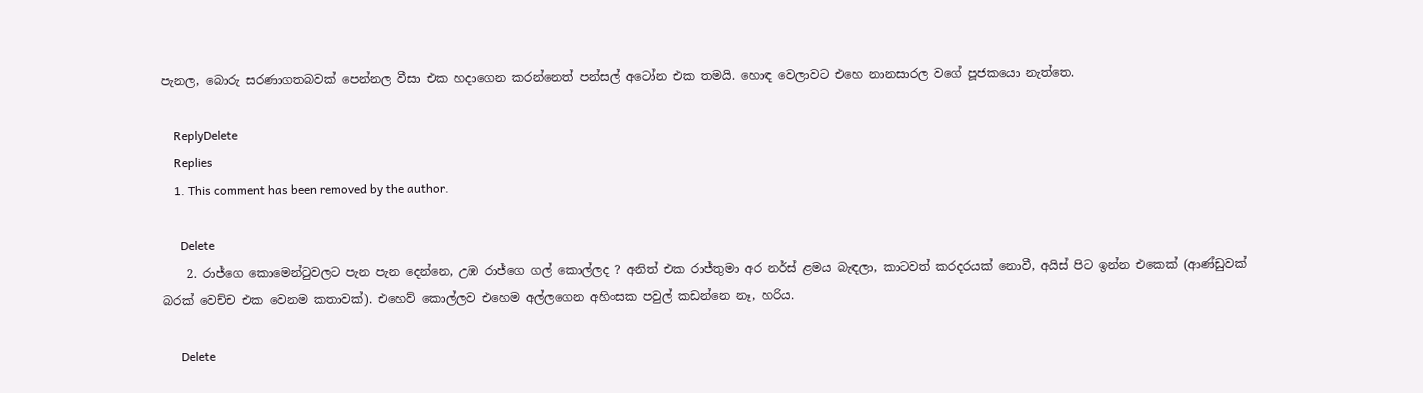පැනල, බොරු සරණාගතබවක් පෙන්නල වීසා එක හදාගෙන කරන්නෙත් පන්සල් අටෝන එක තමයි. හොඳ වෙලාවට එහෙ නානසාරල වගේ පූජකයො නැත්තෙ.

    ReplyDelete
    Replies
    1. This comment has been removed by the author.

      Delete
    2. රාජ්ගෙ කොමෙන්ටුවලට පැන පැන දෙන්නෙ, උඹ රාජ්ගෙ ගල් කොල්ලද ? අනිත් එක රාජ්තුමා අර නර්ස් ළමය බැඳලා, කාටවත් කරදරයක් නොවී, අයිස් පිට ඉන්න එකෙක් (ආණ්ඩුවක් බරක් වෙච්ච එක වෙනම කතාවක්). එහෙව් කොල්ලව එහෙම අල්ලගෙන අහිංසක පවුල් කඩන්නෙ නෑ, හරිය.

      Delete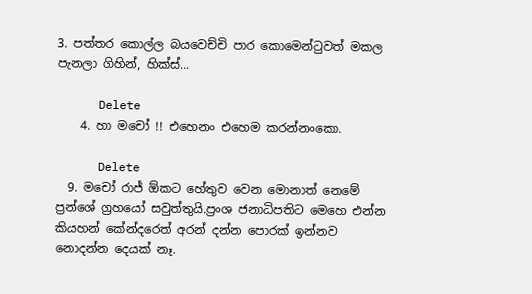3. පත්තර කොල්ල බයවෙච්චි පාර කොමෙන්ටුවත් මකල පැනලා ගිහින්, හික්ස්...

      Delete
    4. හා මචෝ !! එහෙනං එහෙම කරන්නංකො.

      Delete
  9. මචෝ රාජ් ඕකට හේතුව වෙන මොනාත් නෙමේ ප්‍රන්ශේ ග්‍රහයෝ සවුත්තුයි.ප්‍රංශ ජනාධිපතිට මෙහෙ එන්න කියහන් කේන්දරෙත් අරන් දන්න පොරක් ඉන්නව නොදන්න දෙයක් නෑ.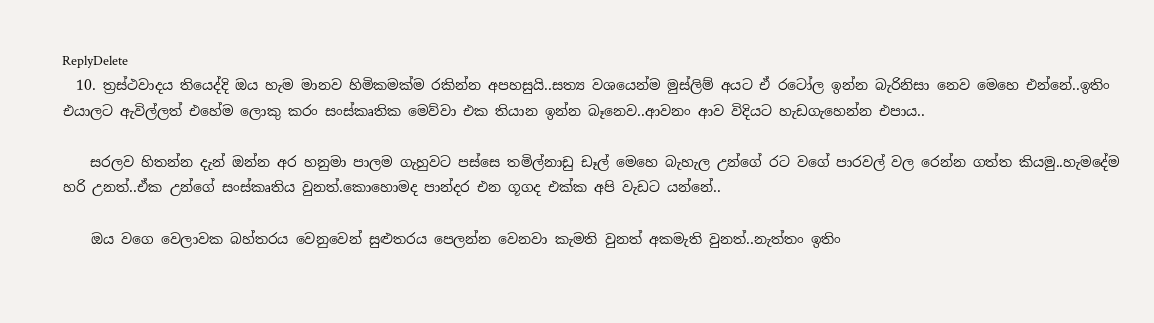ReplyDelete
  10. ත්‍රස්ථවාදය තියෙද්දි ඔය හැම මානව හිමිකමක්ම රකින්න අපහසුයි..සත්‍ය වශයෙන්ම මුස්ලිම් අයට ඒ රටෝල ඉන්න බැරිනිසා නෙව මෙහෙ එන්නේ..ඉතිං එයාලට ඇවිල්ලත් එහේම ලොකු කරං සංස්කෘතික මෙව්වා එක තියාන ඉන්න බෑනෙව..ආවනං ආව විදියට හැ‍ඩගැහෙන්න එපාය..

    සරලව හිතන්න දැන් ඔන්න අර හනුමා පාලම ගැහුවට පස්සෙ තමිල්නාඩු ඩෑල් මෙහෙ බැහැල උන්ගේ රට වගේ පාරවල් වල රෙන්න ගත්ත කියමු..හැමදේම හරි උනත්..ඒක උන්ගේ සංස්කෘතිය වුනත්.කොහොමද පාන්දර එන ගූගද එක්ක අපි වැඩට යන්නේ..

    ඔය වගෙ වෙලාවක බහ්තරය වෙනුවෙන් සුළුතරය පෙලන්න වෙනවා කැමති වුනත් අකමැති වුනත්..නැත්තං ඉතිං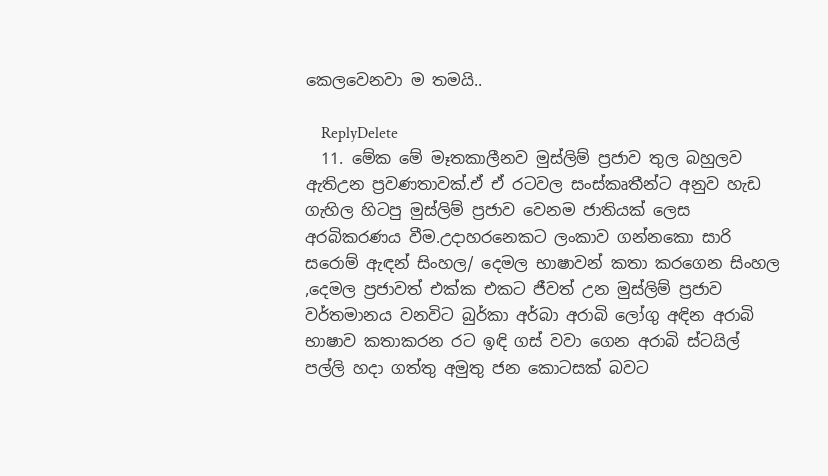කෙලවෙනවා ම තමයි..

    ReplyDelete
  11. මේක මේ මෑතකාලීනව මුස්ලිම් ප්‍රජාව තුල බහුලව ඇතිඋන ප්‍රවණතාවක්.ඒ ඒ රටවල සංස්කෘතීන්ට අනුව හැඩ ගැහිල හිටපු මුස්ලිම් ප්‍රජාව වෙනම ජාතියක් ලෙස අරබිකරණය වීම.උදාහරනෙකට ලංකාව ගන්නකො සාරි සරොම් ඇඳන් සිංහල/ දෙමල භාෂාවන් කතා කරගෙන සිංහල ,දෙමල ප්‍රජාවත් එක්ක එකට ජීවත් උන මුස්ලිම් ප්‍රජාව වර්තමානය වනවිට බුර්කා අර්බා අරාබි ලෝගු අඳින අරාබි භාෂාව කතාකරන රට ඉඳි ගස් වවා ගෙන අරාබි ස්ටයිල් පල්ලි හදා ගත්තු අමුතු ජන කොටසක් බවට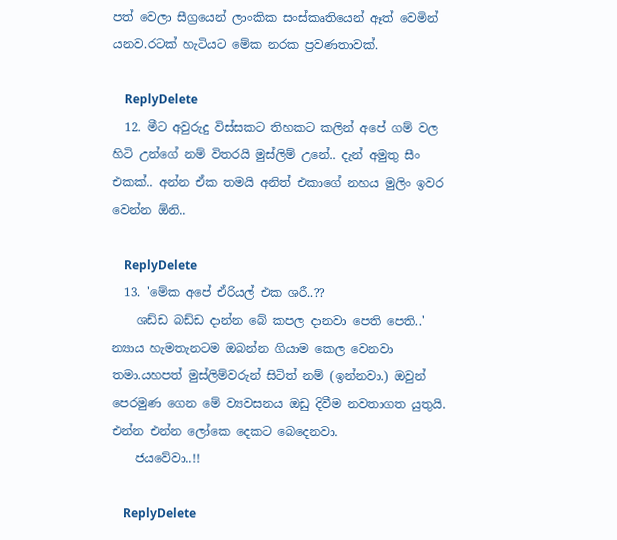පත් වෙලා සීග්‍රයෙන් ලාංකික සංස්කෘතියෙන් ඈත් වෙමින් යනව.රටක් හැටියට මේක නරක ප්‍රවණතාවක්.

    ReplyDelete
  12. මීට අවුරුදු විස්සකට තිහකට කලින් අපේ ගම් වල හිටි උන්ගේ නම් විතරයි මුස්ලිම් උනේ.. දැන් අමුතු සීං එකක්.. අන්න ඒක තමයි අනිත් එකාගේ නහය මුලිං ඉවර වෙන්න ඕනි..

    ReplyDelete
  13. 'මේක අපේ ඒරියල් එක ශරී..??
    ශඩ්ඩ බඩ්ඩ දාන්න බේ කපල දානවා පෙති පෙති..' න්‍යාය හැමතැනටම ඔබන්න ගියාම කෙල වෙනවා තමා.යහපත් මුස්ලිම්වරුන් සිටිත් නම් (ඉන්නවා.) ඔවුන් පෙරමුණ ගෙන මේ ව්‍යවසනය ඔඩු දිවීම නවතාගත යුතුයි. එන්න එන්න ලෝකෙ දෙකට බෙදෙනවා.
    ජයවේවා..!!

    ReplyDelete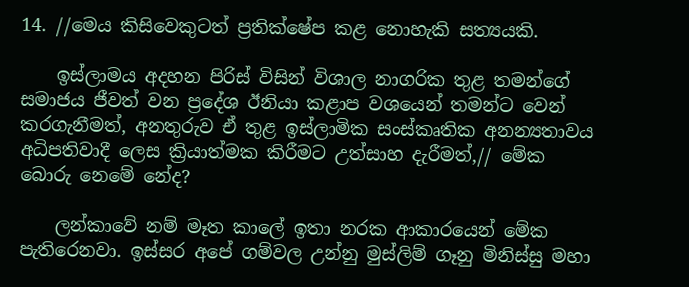14. //මෙය කිසිවෙකුටත් ප්‍රතික්ෂේප කළ නොහැකි සත්‍යයකි.

    ඉස්ලාමය අදහන පිරිස් විසින් විශාල නාගරික තුළ තමන්ගේ සමාජය ජීවත් වන ප්‍රදේශ ඊනියා කළාප වශයෙන් තමන්ට වෙන් කරගැනීමත්, අනතුරුව ඒ තුළ ඉස්ලාමික සංස්කෘතික අනන්‍යතාවය අධිපතිවාදී ලෙස ක්‍රියාත්මක කිරීමට උත්සාහ දැරීමත්,// මේක බොරු නෙමේ නේද?

    ලන්කාවේ නම් මෑත කාලේ ඉතා නරක ආකාරයෙන් මේක පැතිරෙනවා. ඉස්සර අපේ ගම්වල උන්නු මුස්ලිම් ගෑනු මිනිස්සු මහා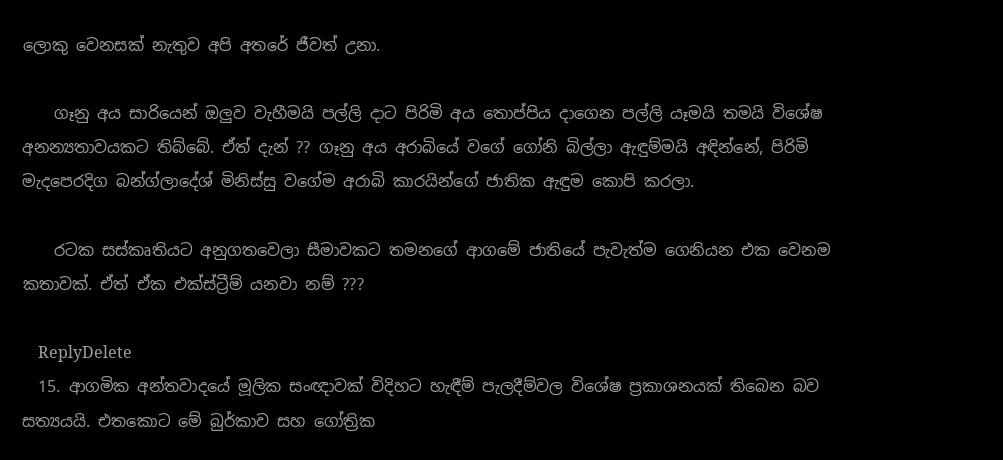ලොකු වෙනසක් නැතුව අපි අතරේ ජීවත් උනා.

    ගෑනු අය සාරියෙන් ඔලුව වැහීමයි පල්ලි දාට පිරිමි අය තොප්පිය දාගෙන පල්ලි යෑමයි තමයි විශේෂ අනන්‍යතාවයකට තිබ්බේ. ඒත් දැන් ?? ගෑනු අය අරාබියේ වගේ ගෝනි බිල්ලා ඇඳුම්මයි අඳින්නේ, පිරිමි මැදපෙරදිග බන්ග්ලාදේශ් මිනිස්සු වගේම අරාබි කාරයින්ගේ ජාතික ඇඳුම කොපි කරලා.

    රටක සස්කෘතියට අනුගතවෙලා සීමාවකට තමනගේ ආගමේ ජාතියේ පැවැත්ම ගෙනියන එක වෙනම කතාවක්. ඒත් ඒක එක්ස්ට්‍රීම් යනවා නම් ???

    ReplyDelete
  15. ආගමික අන්තවාදයේ මූලික සංඥාවක් විදිහට හැඳීම් පැලදීම්වල විශේෂ ප්‍රකාශනයක් තිබෙන බව සත්‍යයයි. එතකොට මේ බුර්කාව සහ ගෝත්‍රික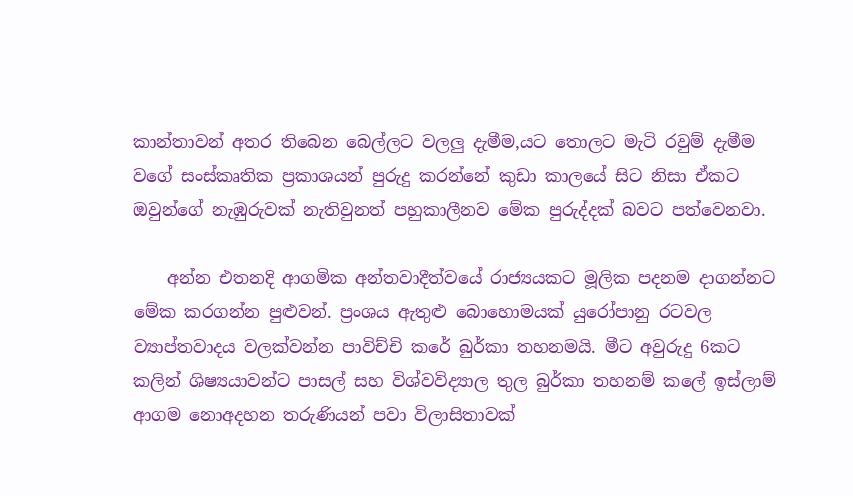කාන්තාවන් අතර තිබෙන බෙල්ලට වලලු දැමීම,යට තොලට මැටි රවුම් දැමීම වගේ සංස්කෘතික ප්‍රකාශයන් පුරුදු කරන්නේ කුඩා කාලයේ සිට නිසා ඒකට ඔවුන්ගේ නැඹුරුවක් නැතිවුනත් පහුකාලීනව මේක පුරුද්දක් බවට පත්වෙනවා.

    අන්න එතනදි ආගමික අන්තවාදීත්වයේ රාජ්‍යයකට මූලික පදනම දාගන්නට මේක කරගන්න පුළුවන්. ප්‍රංශය ඇතුළු බොහොමයක් යුරෝපානු රටවල ව්‍යාප්තවාදය වලක්වන්න පාවිච්චි කරේ බුර්කා තහනමයි. මීට අවුරුදු 6කට කලින් ශිෂ්‍යයාවන්ට පාසල් සහ විශ්වවිද්‍යාල තුල බුර්කා තහනම් කලේ ඉස්ලාම් ආගම නොඅදහන තරුණියන් පවා විලාසිතාවක්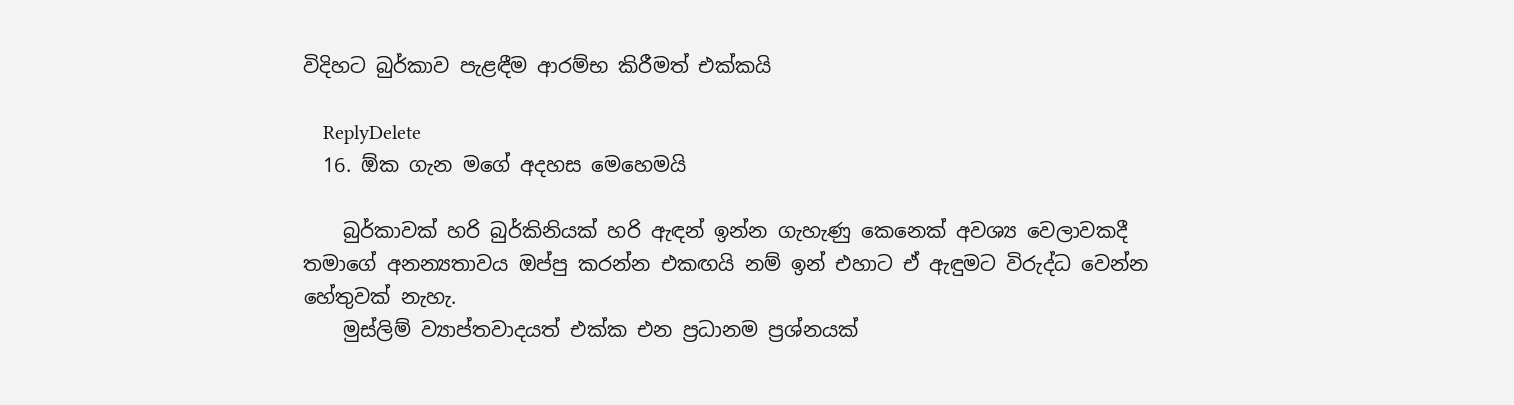විදිහට බුර්කාව පැළඳීම ආරම්භ කිරීමත් එක්කයි

    ReplyDelete
  16. ඕක ගැන මගේ අදහස මෙහෙමයි

    බුර්කාවක් හරි බුර්කිනියක් හරි ඇඳන් ඉන්න ගැහැණු කෙනෙක් අවශ්‍ය වෙලාවකදී තමාගේ අනන්‍යතාවය ඔප්පු කරන්න එකඟයි නම් ඉන් එහාට ඒ ඇඳුමට විරුද්ධ වෙන්න හේතුවක් නැහැ.
    මුස්ලිම් ව්‍යාප්තවාදයත් එක්ක එන ප්‍රධානම ප්‍රශ්නයක්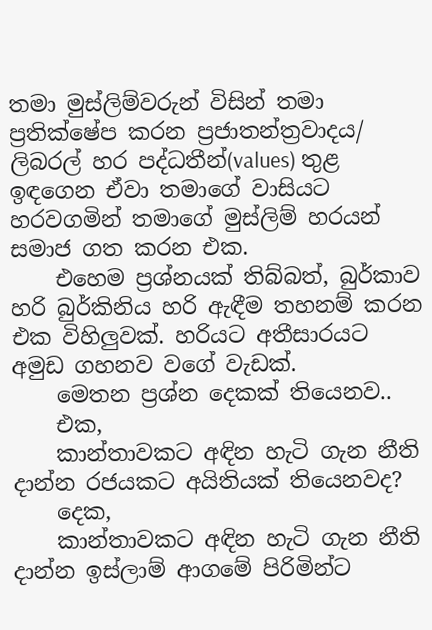තමා මුස්ලිම්වරුන් විසින් තමා ප්‍රතික්ෂේප කරන ප්‍රජාතන්ත්‍රවාදය/ ලිබරල් හර පද්ධතීන්(values) තුළ ඉඳගෙන ඒවා තමාගේ වාසියට හරවගමින් තමාගේ මුස්ලිම් හරයන් සමාජ ගත කරන එක.
    එහෙම ප්‍රශ්නයක් තිබ්බත්, බුර්කාව හරි බුර්කිනිය හරි ඇඳීම තහනම් කරන එක විහිලුවක්. හරියට අතීසාරයට අමුඩ ගහනව වගේ වැඩක්.
    මෙතන ප්‍රශ්න දෙකක් තියෙනව..
    එක,
    කාන්තාවකට අඳින හැටි ගැන නීති දාන්න රජයකට අයිතියක් තියෙනවද?
    දෙක,
    කාන්තාවකට අඳින හැටි ගැන නීති දාන්න ඉස්ලාම් ආගමේ පිරිමින්ට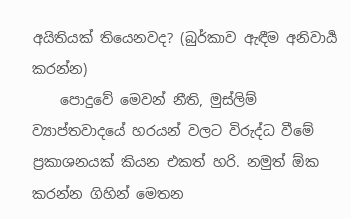අයිතියක් තියෙනවද? (බුර්කාව ඇඳීම අනිවාර්‍ය කරන්න)
    පොදුවේ මෙවන් නීති, මුස්ලිම් ව්‍යාප්තවාදයේ හරයන් වලට විරුද්ධ වීමේ ප්‍රකාශනයක් කියන එකත් හරි. නමුත් ඕක කරන්න ගිහින් මෙතන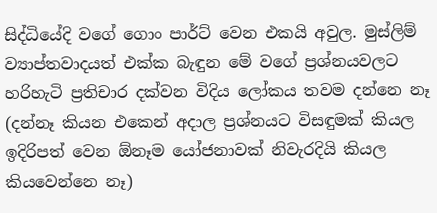සිද්ධියේදි වගේ ගොං පාර්ට් වෙන එකයි අවුල. මුස්ලිම් ව්‍යාප්තවාදයත් එක්ක බැඳුන මේ වගේ ප්‍රශ්නයවලට හරිහැටි ප්‍රතිචාර දක්වන විදිය ලෝකය තවම දන්නෙ නෑ (දන්නෑ කියන එකෙන් අදාල ප්‍රශ්නයට විසඳුමක් කියල ඉදිරිපත් වෙන ඕනෑම යෝජනාවක් නිවැරදියි කියල කියවෙන්නෙ නෑ)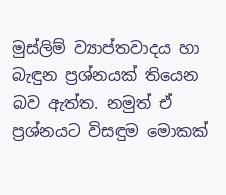මුස්ලිම් ව්‍යාප්තවාදය හා බැඳුන ප්‍රශ්නයක් තියෙන බව ඇත්ත. නමුත් ඒ ප්‍රශ්නයට විසඳුම මොකක්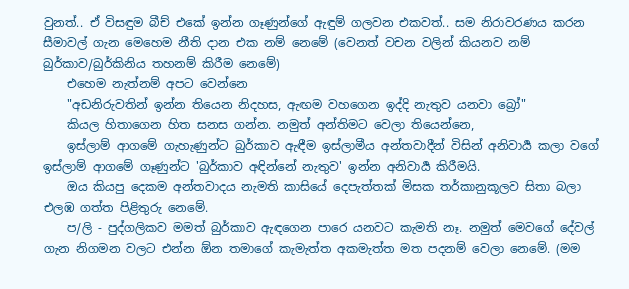වුනත්.. ඒ විසඳුම බීච් එකේ ඉන්න ගෑණුන්ගේ ඇඳුම් ගලවන එකවත්.. සම නිරාවරණය කරන සීමාවල් ගැන මෙහෙම නීති දාන එක නම් නෙමේ (වෙනත් වචන වලින් කියනව නම් බුර්කාව/බුර්කිනිය තහනම් කිරීම නෙමේ)
    එහෙම නැත්නම් අපට වෙන්නෙ
    "අඩනිරුවතින් ඉන්න තියෙන නිදහස, ඇඟම වහගෙන ඉද්දි නැතුව යනවා බ්‍රෝ"
    කියල හිතාගෙන හිත සනස ගන්න. නමුත් අන්තිමට වෙලා තියෙන්නෙ,
    ඉස්ලාම් ආගමේ ගැහැණුන්ට බුර්කාව ඇඳීම ඉස්ලාමීය අන්තවාදීන් විසින් අනිවාර්‍ය කලා වගේ ඉස්ලාම් ආගමේ ගෑණුන්ට 'බුර්කාව අඳින්නේ නැතුව' ඉන්න අනිවාර්‍ය කිරීමයි.
    ඔය කියපු දෙකම අන්තවාදය නැමති කාසියේ දෙපැත්තක් මිසක තර්කානුකූලව සිතා බලා එලඹ ගත්ත පිළිතුරු නෙමේ.
    ප/ලි - පුද්ගලිකව මමත් බුර්කාව ඇඳගෙන පාරෙ යනවට කැමති නෑ. නමුත් මෙවගේ දේවල් ගැන නිගමන වලට එන්න ඕන තමාගේ කැමැත්ත අකමැත්ත මත පදනම් වෙලා නෙමේ. (මම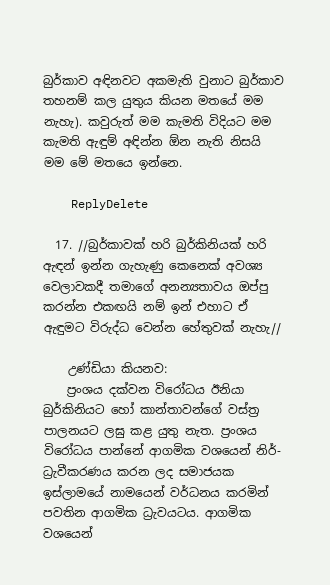බුර්කාව අඳිනවට අකමැති වුනාට බුර්කාව තහනම් කල යුතුය කියන මතයේ මම නැහැ). කවුරුත් මම කැමති විදියට මම කැමති ඇඳුම් අඳින්න ඕන නැති නිසයි මම මේ මතයෙ ඉන්නෙ.

    ReplyDelete

  17. //බුර්කාවක් හරි බුර්කිනියක් හරි ඇඳන් ඉන්න ගැහැණු කෙනෙක් අවශ්‍ය වෙලාවකදී තමාගේ අනන්‍යතාවය ඔප්පු කරන්න එකඟයි නම් ඉන් එහාට ඒ ඇඳුමට විරුද්ධ වෙන්න හේතුවක් නැහැ//

    උණ්ඩියා කියනව:
    ප්‍රංශය දක්වන විරෝධය ඊනියා බුර්කිනියට හෝ කාන්තාවන්ගේ වස්ත්‍ර පාලනයට ලඝු කළ යුතු නැත. ප්‍රංශය විරෝධය පාන්නේ ආගමික වශයෙන් නිර්-ධ්‍රැවීකරණය කරන ලද සමාජයක ඉස්ලාමයේ නාමයෙන් වර්ධනය කරමින් පවතින ආගමික ධ්‍රැවයටය. ආගමික වශයෙන්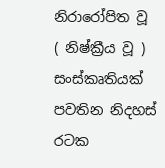නිරාරෝපිත වූ ( නිෂ්ක්‍රීය වූ ) සංස්කෘතියක් පවතින නිදහස් රටක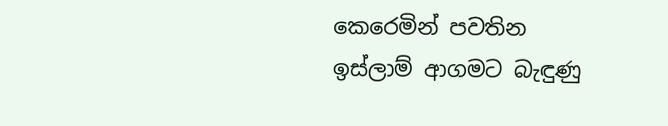කෙරෙමින් පවතින ඉස්ලාම් ආගමට බැඳුණු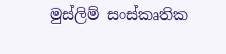මුස්ලිම් සංස්කෘතික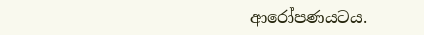ආරෝපණයටය.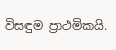විසඳුම ප්‍රාථමිකයි.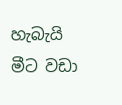හැබැයි මීට වඩා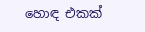හොඳ එකක්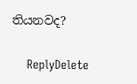තියනවද?

    ReplyDelete